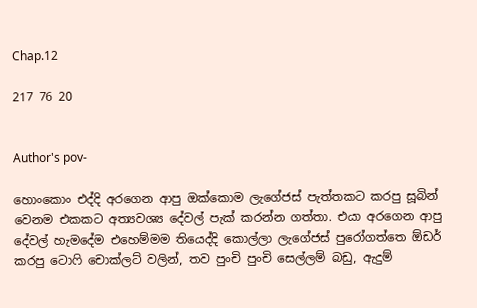Chap.12

217 76 20


Author's pov-

හොංකොං එද්දි අරගෙන ආපු ඔක්කොම ලැගේජස් පැත්තකට කරපු සූබින් වෙනම එකකට අත්‍යවශ්‍ය දේවල් පැක් කරන්න ගත්තා. එයා අරගෙන ආපු දේවල් හැමදේම එහෙම්මම තියෙද්දි කොල්ලා ලැගේජස් පුරෝගත්තෙ ඕඩර් කරපු ටොෆි චොක්ලට් වලින්, තව පුංචි පුංචි සෙල්ලම් බඩු, ඇදුම්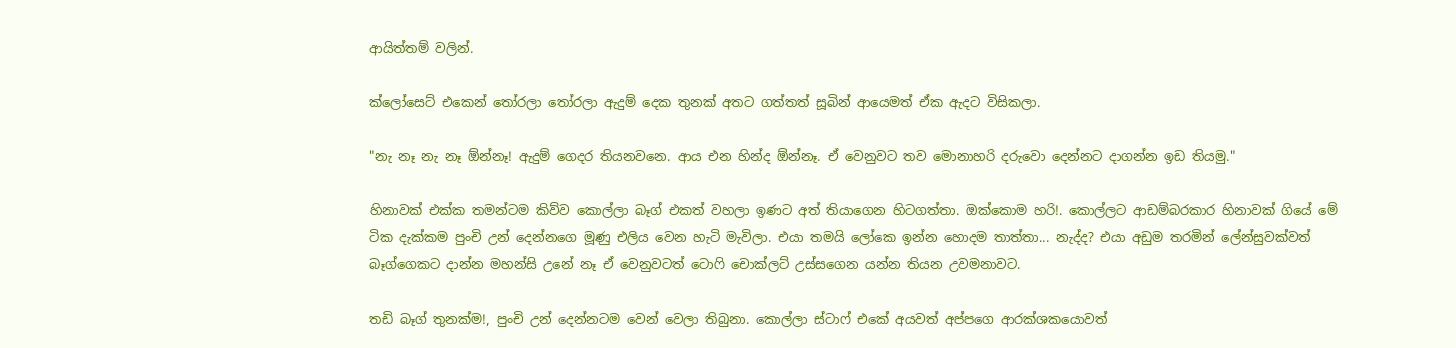ආයිත්තම් වලින්.

ක්ලෝසෙට් එකෙන් තෝරලා තෝරලා ඇදුම් දෙක තුනක් අතට ගත්තත් සූබින් ආයෙමත් ඒක ඇදට විසිකලා.

"නැ නෑ නැ නෑ ඕන්නෑ! ඇදුම් ගෙදර තියනවනෙ. ආය එන හින්ද ඕන්නෑ. ඒ වෙනුවට තව මොනාහරි දරුවො දෙන්නට දාගන්න ඉඩ තියමු."

හිනාවක් එක්ක තමන්ටම කිව්ව කොල්ලා බෑග් එකත් වහලා ඉණට අත් තියාගෙන හිටගත්තා. ඔක්කොම හරි!. කොල්ලට ආඩම්බරකාර හිනාවක් ගියේ මේ ටික දැක්කම පුංචි උන් දෙන්නගෙ මූණු එලිය වෙන හැටි මැවිලා. එයා තමයි ලෝකෙ ඉන්න හොදම තාත්තා... නැද්ද? එයා අඩුම තරමින් ලේන්සුවක්වත් බෑග්ගෙකට දාන්න මහන්සි උනේ නෑ ඒ වෙනුවටත් ටොෆි චොක්ලට් උස්සගෙන යන්න තියන උවමනාවට.

තඩි බෑග් තුනක්ම!, පුංචි උන් දෙන්නටම වෙන් වෙලා තිබුනා. කොල්ලා ස්ටාෆ් එකේ අයවත් අප්පගෙ ආරක්ශකයොවත්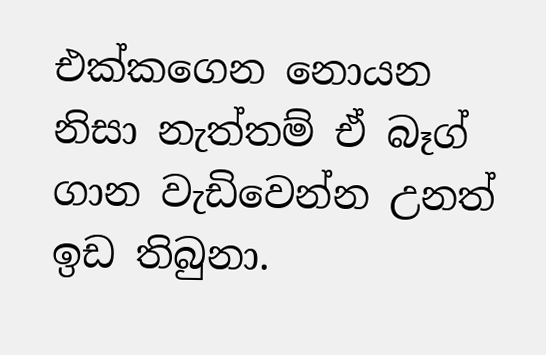එක්කගෙන නොයන නිසා නැත්තම් ඒ බෑග් ගාන වැඩිවෙන්න උනත් ඉඩ තිබුනා.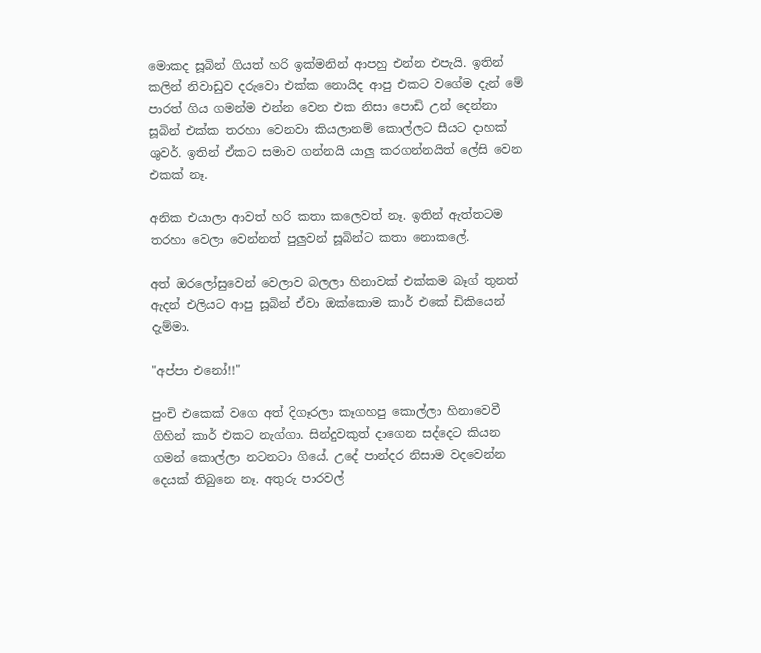මොකද සූබින් ගියත් හරි ඉක්මනින් ආපහු එන්න එපැයි. ඉතින් කලින් නිවාඩුව දරුවො එක්ක නොයිද ආපු එකට වගේම දැන් මේ පාරත් ගිය ගමන්ම එන්න වෙන එක නිසා පොඩි උන් දෙන්නා සූබින් එක්ක තරහා වෙනවා කියලානම් කොල්ලට සීයට දාහක් ශුවර්. ඉතින් ඒකට සමාව ගන්නයි යාලු කරගන්නයිත් ලේසි වෙන එකක් නෑ.

අනික එයාලා ආවත් හරි කතා කලෙවත් නෑ. ඉතින් ඇත්තටම තරහා වෙලා වෙන්නත් පුලුවන් සූබින්ට කතා නොකලේ.

අත් ඔරලෝසුවෙන් වෙලාව බලලා හිනාවක් එක්කම බෑග් තුනත් ඇදන් එලියට ආපු සූබින් ඒවා ඔක්කොම කාර් එකේ ඩිකියෙන් දැම්මා.

"අප්පා එනෝ!!"

පුංචි එකෙක් වගෙ අත් දිගෑරලා කෑගහපු කොල්ලා හිනාවෙවී ගිහින් කාර් එකට නැග්ගා. සින්දුවකුත් දාගෙන සද්දෙට කියන ගමන් කොල්ලා නටනටා ගියේ. උදේ පාන්දර නිසාම වදවෙන්න දෙයක් තිබුනෙ නෑ. අතුරු පාරවල්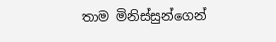තාම මිනිස්සුන්ගෙන්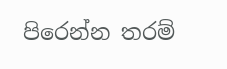පිරෙන්න තරම්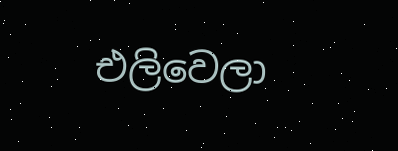එලිවෙලා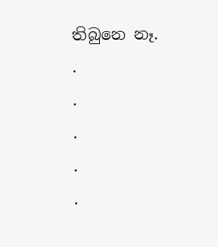තිබුනෙ නෑ.
.
.
.
.
.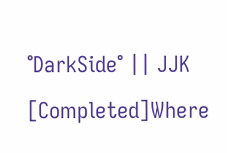°DarkSide° || JJK [Completed]Where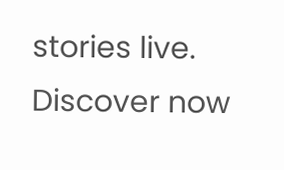stories live. Discover now